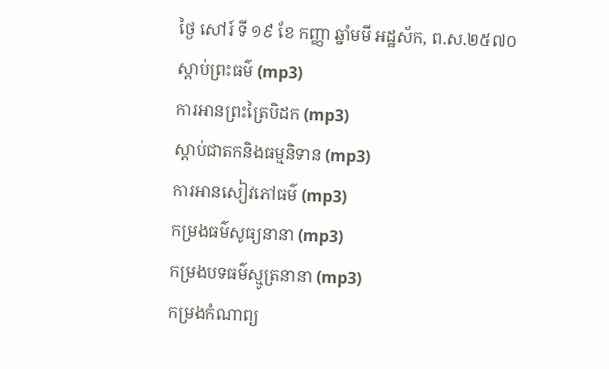ថ្ងៃ សៅរ៍ ទី ១៩ ខែ កញ្ញា ឆ្នាំមមី អដ្ឋស័ក, ព.ស.២៥៧០
ស្តាប់ព្រះធម៌ (mp3)
ការអានព្រះត្រៃបិដក (mp3)
ស្តាប់ជាតកនិងធម្មនិទាន (mp3)
ការអានសៀវភៅធម៌ (mp3)
កម្រងធម៌សូធ្យនានា (mp3)
កម្រងបទធម៌ស្មូត្រនានា (mp3)
កម្រងកំណាព្យ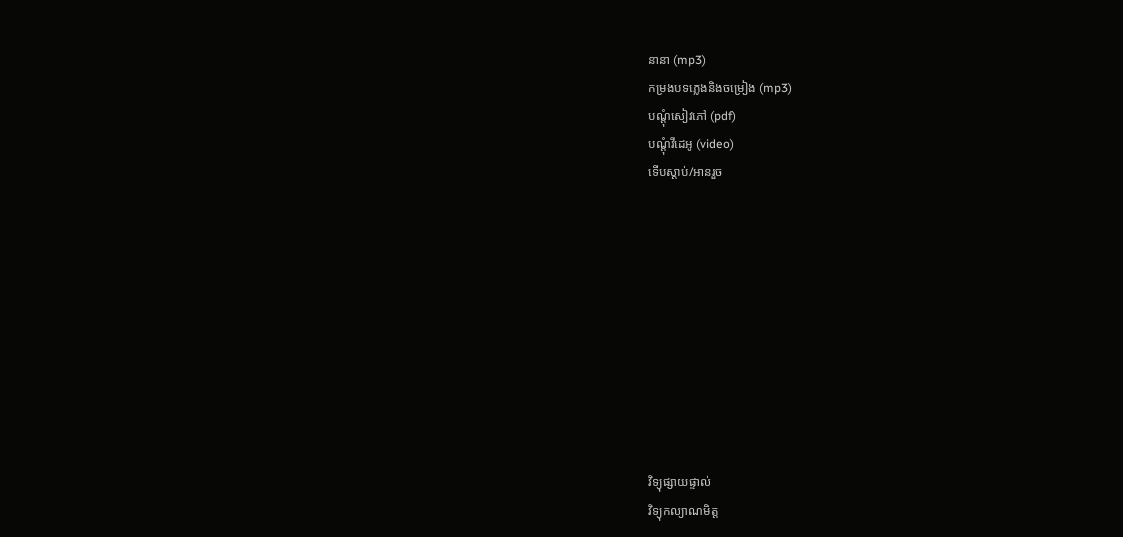នានា (mp3)
កម្រងបទភ្លេងនិងចម្រៀង (mp3)
បណ្តុំសៀវភៅ (pdf)
បណ្តុំវីដេអូ (video)
ទើបស្តាប់/អានរួច










វិទ្យុផ្សាយផ្ទាល់
វិទ្យុកល្យាណមិត្ត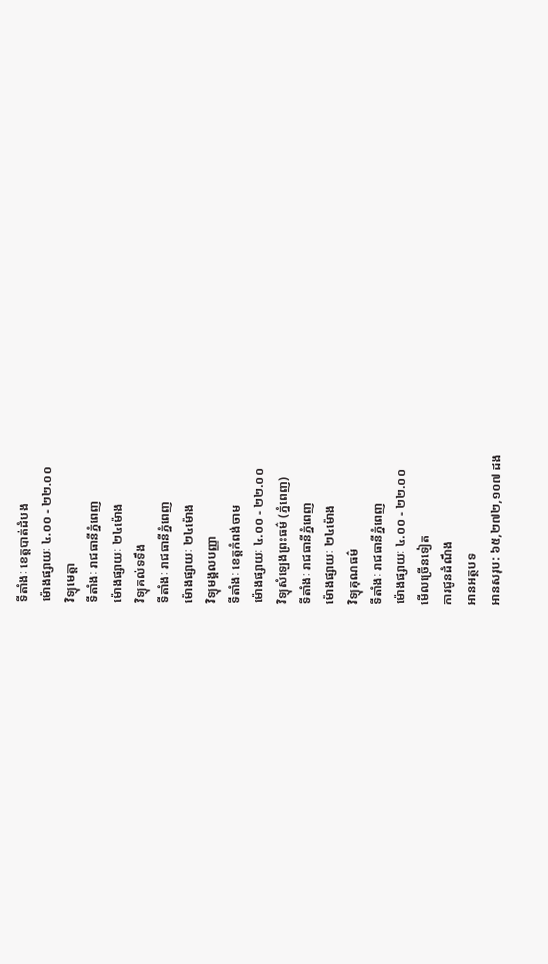ទីតាំងៈ ខេត្តបាត់ដំបង
ម៉ោងផ្សាយៈ ៤.០០ - ២២.០០
វិទ្យុមេត្តា
ទីតាំងៈ រាជធានីភ្នំពេញ
ម៉ោងផ្សាយៈ ២៤ម៉ោង
វិទ្យុគល់ទទឹង
ទីតាំងៈ រាជធានីភ្នំពេញ
ម៉ោងផ្សាយៈ ២៤ម៉ោង
វិទ្យុមង្គលបញ្ញា
ទីតាំងៈ ខេត្តកំពង់ចាម
ម៉ោងផ្សាយៈ ៤.០០ - ២២.០០
វិទ្យុសំឡេងព្រះធម៌ (ភ្នំពេញ)
ទីតាំងៈ រាជធានីភ្នំពេញ
ម៉ោងផ្សាយៈ ២៤ម៉ោង
វិទ្យុគុណធម៌
ទីតាំងៈ រាជធានីភ្នំពេញ
ម៉ោងផ្សាយៈ ៤.០០ - ២២.០០
មើលច្រើនទៀត
ការជូនដំណឹង
អានអត្ថបទ
អានសរុប: ៦៥,២៧២,១០៧ ដង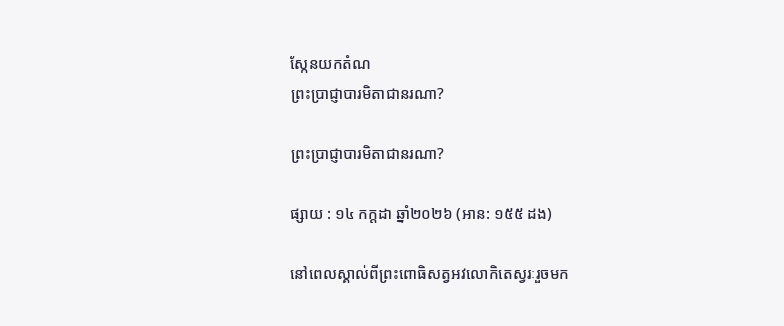ស្កែនយកតំណ
ព្រះប្រាជ្ញាបារមិតាជានរណា?

ព្រះប្រាជ្ញាបារមិតាជានរណា?

ផ្សាយ : ១៤ កក្តដា ឆ្នាំ២០២៦ (អាន: ១៥៥ ដង)

នៅពេលស្គាល់ពីព្រះពោធិសត្វអវលោកិតេស្វរៈរួចមក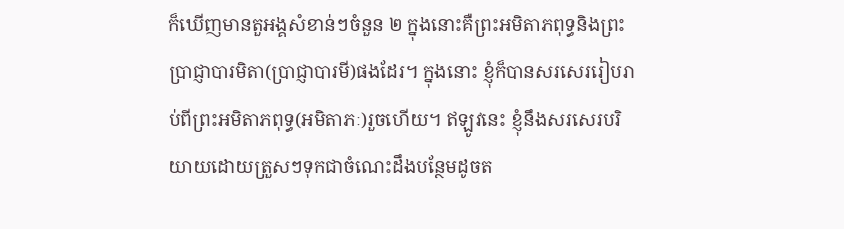ក៏ឃើញមានតួអង្គសំខាន់ៗចំនួន ២ ក្នុងនោះគឺព្រះអមិតាភពុទ្ធនិងព្រះប្រាជ្ញាបារមិតា(ប្រាជ្ញាបារមី)ផងដែរ។ ក្នុងនោះ ខ្ញុំក៏បានសរសេររៀបរាប់ពីព្រះអមិតាភពុទ្ធ(អមិតាភៈ)រួចហើយ។ ឥឡូវនេះ ខ្ញុំនឹងសរសេរបរិយាយដោយត្រួសៗទុកជាចំណេះដឹងបន្ថែមដូចត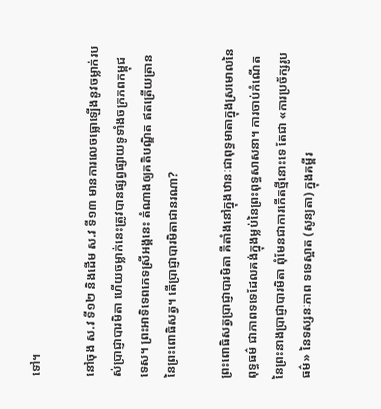ទៅ។

នៅចុង ស.វ ទី១២ និងដើម ស.វ ទី១៣ មានការលេចធ្លោឡើងនូវចម្លាក់របស់ប្រាជ្ញាបារមិតា ហើយចម្លាក់នេះត្រូវបានផ្សព្វផ្សាយទូទាំងចក្រភពកម្ពុជទេស។ ព្រះអាទិទេពភេទស្រីអង្គនេះ តំណាងឲ្យគតិបណ្ឌិត ឥតត្រើយត្រាននៃព្រះពោធិសត្វ។ តើប្រាជ្ញាបារមិតាជានរណា?

ព្រះពោធិសត្វប្រាជ្ញាបារមិតា គឺតាំងនៅក្នុងឋានៈជាពុទ្ធមាតាក្នុងស្រមោលនៃពុទ្ធធម៌ ជាភាពទទេដែលគង់ក្នុងម្លប់នៃព្រះពុទ្ធសាសនា។ ការចាប់កំណើតនៃព្រះនាងប្រាជ្ញាបារមិតា ពុំមែនជាការកើតថ្មីនោះទេ តែជា «ការប្រច័ក្សរូបធម៌» នៃទស្សនៈភាព ទទេស្អាត (សូន្យតា) ក្នុងគម្ពីរ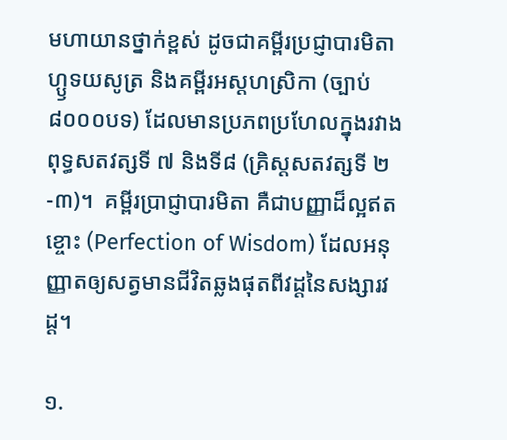មហាយានថ្នាក់ខ្ពស់ ដូចជាគម្ពីរប្រជ្ញាបារមិតាហ្ឫទយសូត្រ និងគម្ពីរអស្ដហស្រិកា (ច្បាប់ ៨០០០បទ) ដែលមានប្រភពប្រហែលក្នុងរវាងពុទ្ធសតវត្សទី ៧ និងទី៨ (គ្រិស្តសតវត្សទី ២-៣)។  គម្ពីរប្រាជ្ញាបារមិតា គឺជាបញ្ញាដ៏ល្អឥតខ្ចោះ (Perfection of Wisdom) ដែលអនុញ្ញាតឲ្យសត្វមានជីវិតឆ្លងផុតពីវដ្ដនៃសង្សារវដ្ដ។

១.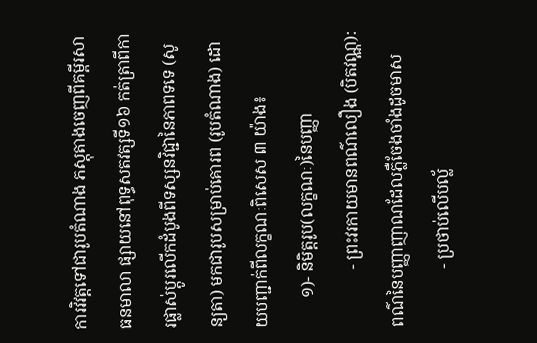ការវិវត្តទៅជារូបតំណាង ភស្តុតាងចេញពីគម្ពីរសាធនមាលា ផ្សាយនៅពុទ្ធសតវត្សទី១៦ កត់ត្រាពីការផ្លាស់ប្តូរលើកដំបូងពីទស្សនវិជ្ជានៃភាពទទេ (សូន្យតា) មកជារូបសម្រាប់គោរព (រូបតំណាង) ដោយបញ្ជាក់ពីលក្ខណៈពិសេស ៣ យ៉ាង៖
       ១)- និមិត្តរូប(លក្ខណៈ)នៃបញ្ញា
              - ព្រះវរកាយមានពណ៌លឿង (បិតវណ្ណ): ពណ៌នៃបញ្ញាញាណដែលភ្លឺចែងចាំងដូចមាស
              - ប្រថាប់លើបល្ល័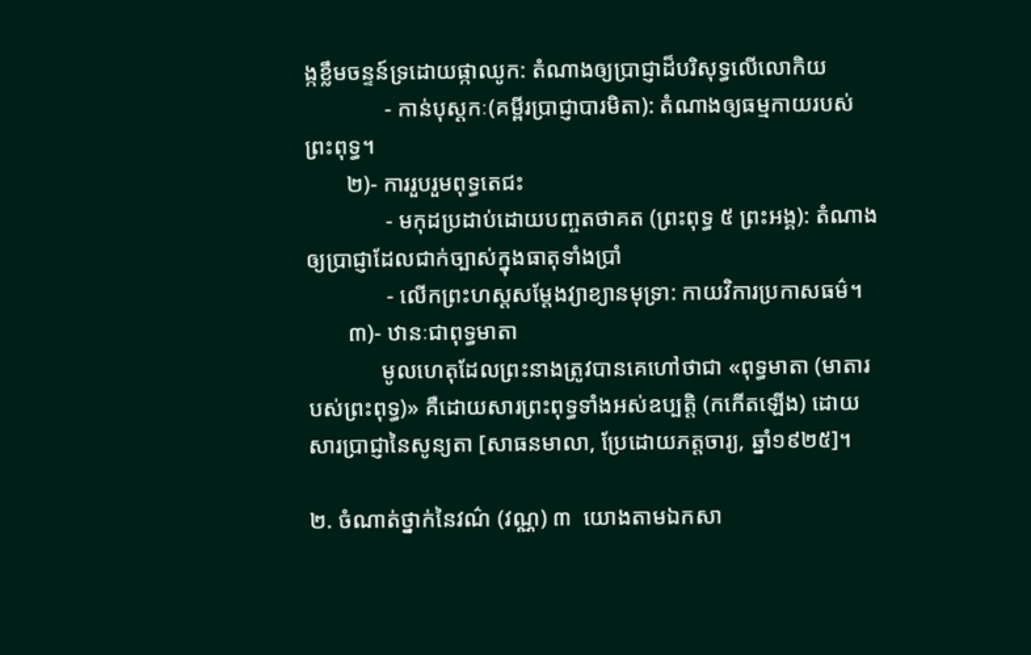ង្កខ្លឹមចន្ទន៍ទ្រដោយផ្កាឈូក: តំណាងឲ្យប្រាជ្ញាដ៏បរិសុទ្ធលើលោកិយ
              - កាន់បុស្តកៈ(គម្ពីរប្រាជ្ញាបារមិតា): តំណាងឲ្យធម្មកាយរបស់ព្រះពុទ្ធ។
       ២)- ការរួបរួមពុទ្ធតេជះ
              - មកុដប្រដាប់ដោយបញ្ចតថាគត (ព្រះពុទ្ធ ៥ ព្រះអង្គ): តំណាងឲ្យប្រាជ្ញាដែលជាក់ច្បាស់ក្នុងធាតុទាំងប្រាំ
              - លើកព្រះហស្តសម្ដែងវ្យាខ្យានមុទ្រា: កាយវិការប្រកាសធម៌។
       ៣)- ឋានៈជាពុទ្ធមាតា
             មូលហេតុដែលព្រះនាងត្រូវបានគេហៅថាជា «ពុទ្ធមាតា (មាតារបស់ព្រះពុទ្ធ)» គឺដោយសារព្រះពុទ្ធទាំងអស់ឧប្បត្តិ (កកើតឡើង) ដោយសារប្រាជ្ញានៃសូន្យតា [សាធនមាលា, ប្រែដោយភត្តចារ្យ, ឆ្នាំ១៩២៥]។

២. ចំណាត់ថ្នាក់នៃវណ៌ (វណ្ណ) ៣  យោងតាមឯកសា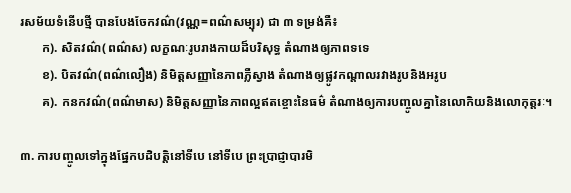រសម័យទំនើបថ្មី បានបែងចែកវណ៌(វណ្ណ=ពណ៌សម្បុរ) ជា ៣ ទម្រង់គឺ៖
       ក). សិតវណ៌(ពណ៌ស) លក្ខណៈរូបរាងកាយដ៏បរិសុទ្ធ តំណាងឲ្យភាពទទេ
       ខ). បិតវណ៌(ពណ៌លឿង) និមិត្តសញ្ញានៃភាពភ្លឺស្វាង តំណាងឲ្យផ្លូវកណ្ដាលរវាងរូបនិងអរូប
       គ). កនកវណ៌(ពណ៌មាស) និមិត្តសញ្ញានៃភាពល្អឥតខ្ចោះនៃធម៌ តំណាងឲ្យការបញ្ចូលគ្នានៃលោកិយនិងលោកុត្តរៈ។

៣. ការបញ្ចូលទៅក្នុងផ្នែកបដិបត្តិនៅទីបេ នៅទីបេ ព្រះប្រាជ្ញាបារមិ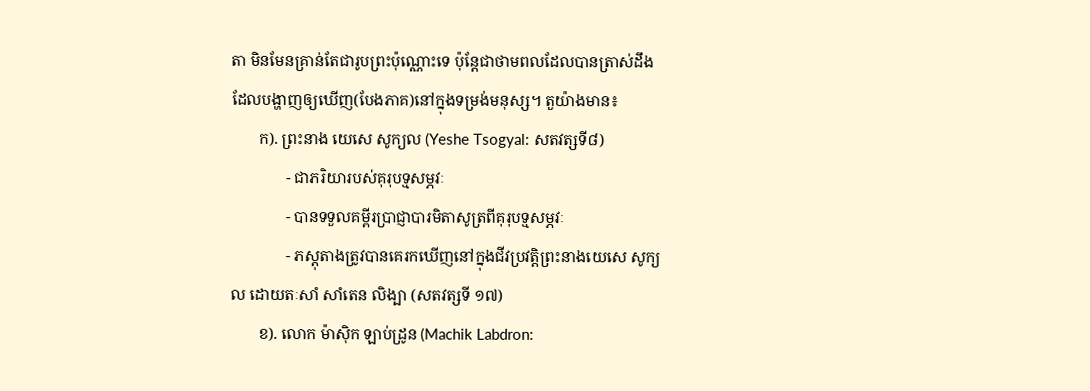តា មិនមែនគ្រាន់តែជារូបព្រះប៉ុណ្ណោះទេ ប៉ុន្តែជាថាមពលដែលបានត្រាស់ដឹង ដែលបង្ហាញឲ្យឃើញ(បែងភាគ)នៅក្នុងទម្រង់មនុស្ស។ តួយ៉ាងមាន៖
       ក). ព្រះនាង យេសេ សូក្យល (Yeshe Tsogyal: សតវត្សទី៨)
              - ជាភរិយារបស់គុរុបទ្មសម្ភវៈ
              - បានទទួលគម្ពីរប្រាជ្ញាបារមិតាសូត្រពីគុរុបទ្មសម្ភវៈ
              - ភស្តុតាងត្រូវបានគេរកឃើញនៅក្នុងជីវប្រវត្តិព្រះនាងយេសេ សូក្យល ដោយតៈសាំ សាំតេន លិង្បា (សតវត្សទី ១៧)
       ខ). លោក ម៉ាស៊ិក ឡាប់ដ្រូន (Machik Labdron: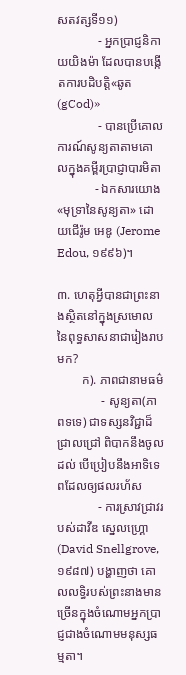សតវត្សទី១១)
             - អ្នកប្រាជ្ញនិកាយយិងម៉ា ដែលបានបង្កើតការបដិបត្តិ«ឆូត (gCod)»
             - បានប្រើគោលការណ៍សូន្យតាតាមគោលក្នុងគម្ពីរប្រាជ្ញាបារមិតា
            - ឯកសារយោង «មុទ្រានៃសូន្យតា» ដោយជើរ៉ូម អេឌូ (Jerome Edou, ១៩៩៦)។

៣. ហេតុអ្វីបានជាព្រះនាងស្ថិតនៅក្នុងស្រមោលនៃពុទ្ធសាសនាជារៀងរាបមក?
        ក). ភាពជានាមធម៌
              - សូន្យតា(ភាពទទេ) ជាទស្សនវិជ្ជាដ៏ជ្រាលជ្រៅ ពិបាកនឹងចូលដល់ បើប្រៀបនឹងអាទិទេពដែលឲ្យផលរហ័ស
             - ការស្រាវជ្រាវរបស់ដាវីឌ ស្នេលហ្គ្រោ (David Snellgrove, ១៩៨៧) បង្ហាញថា គោលលទ្ធិរបស់ព្រះនាងមានច្រើនក្នុងចំណោមអ្នកប្រាជ្ញជាងចំណោមមនុស្សធម្មតា។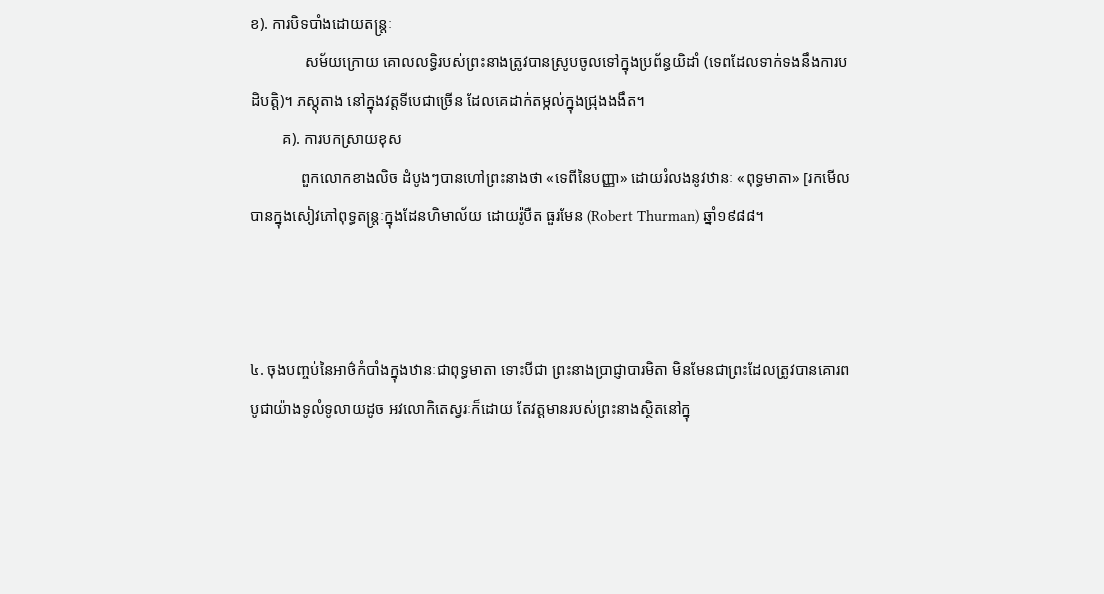ខ). ការបិទបាំងដោយតន្ត្រៈ
              សម័យក្រោយ គោលលទ្ធិរបស់ព្រះនាងត្រូវបានស្រូបចូលទៅក្នុងប្រព័ន្ធយិដាំ (ទេពដែលទាក់ទងនឹងការបដិបត្តិ)។ ភស្តុតាង នៅក្នុងវត្តទីបេជាច្រើន ដែលគេដាក់តម្កល់ក្នុងជ្រុងងងឹត។
        គ). ការបកស្រាយខុស
             ពួកលោកខាងលិច ដំបូងៗបានហៅព្រះនាងថា «ទេពីនៃបញ្ញា» ដោយរំលងនូវឋានៈ «ពុទ្ធមាតា» [រកមើលបានក្នុងសៀវភៅពុទ្ធតន្ត្រៈក្នុងដែនហិមាល័យ ដោយរ៉ូបឺត ធួរមែន (Robert Thurman) ឆ្នាំ១៩៨៨។



៤. ចុងបញ្ចប់នៃអាថ៌កំបាំងក្នុងឋានៈជាពុទ្ធមាតា ទោះបីជា ព្រះនាងប្រាជ្ញាបារមិតា មិនមែនជាព្រះដែលត្រូវបានគោរពបូជាយ៉ាងទូលំទូលាយដូច អវលោកិតេស្វរៈក៏ដោយ តែវត្តមានរបស់ព្រះនាងស្ថិតនៅក្នុ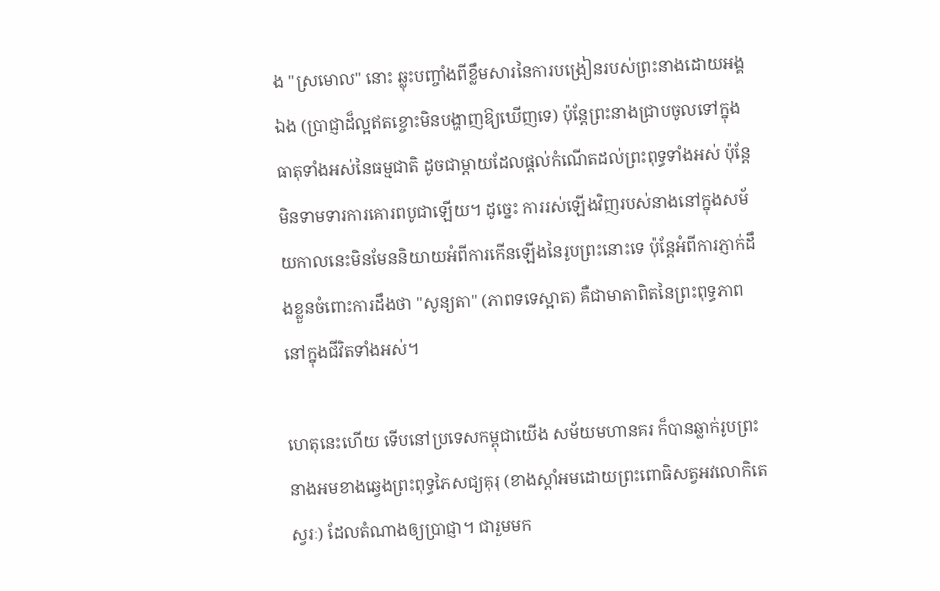ង "ស្រមោល" នោះ ឆ្លុះបញ្ចាំងពីខ្លឹមសារនៃការបង្រៀនរបស់ព្រះនាងដោយអង្គឯង (ប្រាជ្ញាដ៏ល្អឥតខ្ចោះមិនបង្ហាញឱ្យឃើញទេ) ប៉ុន្តែព្រះនាងជ្រាបចូលទៅក្នុងធាតុទាំងអស់នៃធម្មជាតិ ដូចជាម្តាយដែលផ្តល់កំណើតដល់ព្រះពុទ្ធទាំងអស់ ប៉ុន្តែមិនទាមទារការគោរពបូជាឡើយ។ ដូច្នេះ ការរស់ឡើងវិញរបស់នាងនៅក្នុងសម័យកាលនេះមិនមែននិយាយអំពីការកើនឡើងនៃរូបព្រះនោះទេ ប៉ុន្តែអំពីការភ្ញាក់ដឹងខ្លួនចំពោះការដឹងថា "សូន្យតា" (ភាពទទេស្អាត) គឺជាមាតាពិតនៃព្រះពុទ្ធភាពនៅក្នុងជីវិតទាំងអស់។

ហេតុនេះហើយ ទើបនៅប្រទេសកម្ពុជាយើង សម័យមហានគរ ក៏បានឆ្លាក់រូបព្រះនាងអមខាងឆ្វេងព្រះពុទ្ធភៃសជ្យគុរុ (ខាងស្ដាំអមដោយព្រះពោធិសត្វអវលោកិតេស្វរៈ) ដែលតំណាងឲ្យប្រាជ្ញា។ ជារួមមក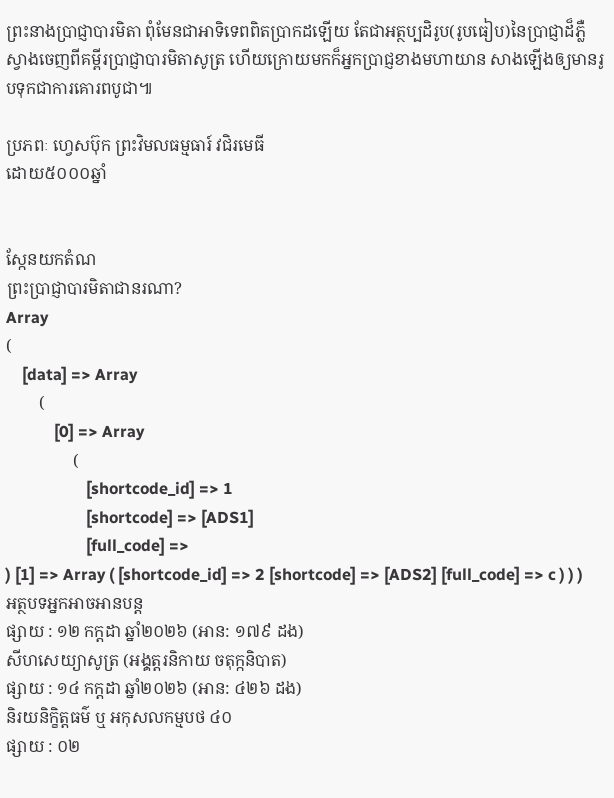ព្រះនាងប្រាជ្ញាបារមិតា ពុំមែនជាអាទិទេពពិតប្រាកដឡើយ តែជាអត្ថប្បដិរូប(រូបធៀប)នៃប្រាជ្ញាដ៏ភ្លឺស្វាងចេញពីគម្ពីរប្រាជ្ញាបារមិតាសូត្រ ហើយក្រោយមកក៏អ្នកប្រាជ្ញខាងមហាយាន សាងឡើងឲ្យមានរូបទុកជាការគោរពបូជា៕

ប្រភពៈ ហ្វេសប៊ុក ព្រះវិមលធម្មធារ៍ វជិរមេធី
ដោយ៥០០០ឆ្នាំ


ស្កែនយកតំណ
ព្រះប្រាជ្ញាបារមិតាជានរណា?
Array
(
    [data] => Array
        (
            [0] => Array
                (
                    [shortcode_id] => 1
                    [shortcode] => [ADS1]
                    [full_code] =>
) [1] => Array ( [shortcode_id] => 2 [shortcode] => [ADS2] [full_code] => c ) ) )
អត្ថបទអ្នកអាចអានបន្ត
ផ្សាយ : ១២ កក្តដា ឆ្នាំ២០២៦ (អាន: ១៧៩ ដង)
សីហសេយ្យាសូត្រ (អងុ្គត្តរនិកាយ ចតុក្កនិបាត)
ផ្សាយ : ១៤ កក្តដា ឆ្នាំ២០២៦ (អាន: ៤២៦ ដង)
និរយនិក្ខិត្តធម៌ ឬ អកុសលកម្មបថ ៤០
ផ្សាយ : ០២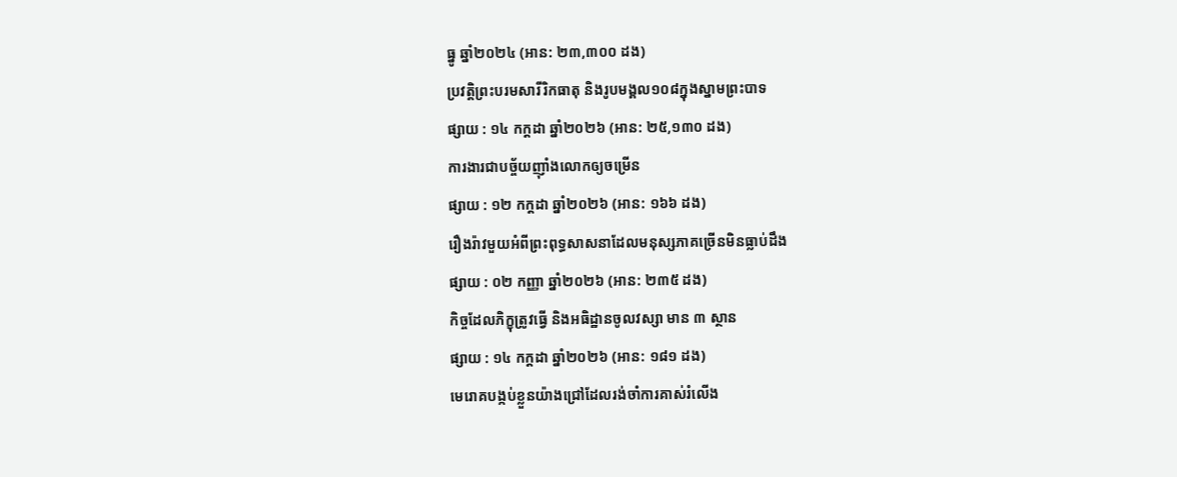ធ្នូ ឆ្នាំ២០២៤ (អាន: ២៣,៣០០ ដង)
ប្រវត្តិព្រះបរមសារីរិកធាតុ និងរូបមង្គល១០៨ក្នុងស្នាមព្រះបាទ
ផ្សាយ : ១៤ កក្តដា ឆ្នាំ២០២៦ (អាន: ២៥,១៣០ ដង)
ការងារជាបច្ច័យញ៉ាំងលោកឲ្យចម្រើន
ផ្សាយ : ១២ កក្តដា ឆ្នាំ២០២៦ (អាន: ១៦៦ ដង)
រឿងរ៉ាវមួយអំពីព្រះពុទ្ធសាសនាដែលមនុស្សភាគច្រើនមិនធ្លាប់ដឹង
ផ្សាយ : ០២ កញ្ញា ឆ្នាំ២០២៦ (អាន: ២៣៥ ដង)
កិច្ចដែលភិក្ខុត្រូវធ្វើ និងអធិដ្ឋានចូលវស្សា មាន ៣ ស្ថាន
ផ្សាយ : ១៤ កក្តដា ឆ្នាំ២០២៦ (អាន: ១៨១ ដង)
មេរោគបង្កប់ខ្លួនយ៉ាងជ្រៅដែលរង់ចាំការគាស់រំលើង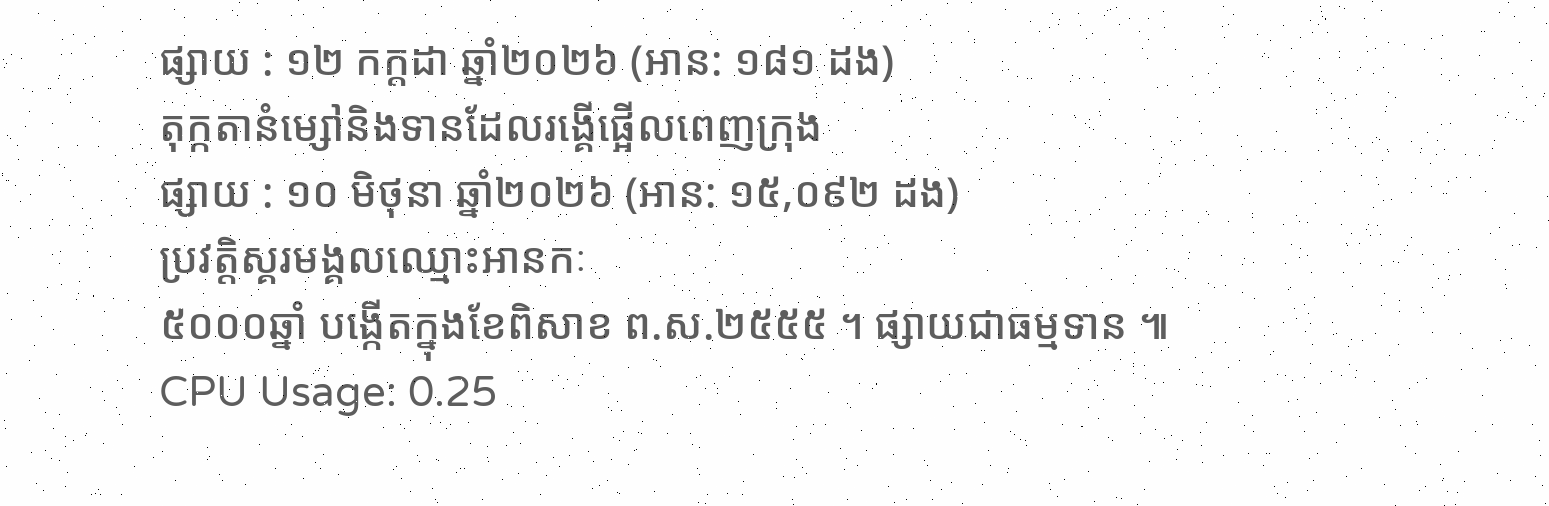ផ្សាយ : ១២ កក្តដា ឆ្នាំ២០២៦ (អាន: ១៨១ ដង)
តុក្កតានំម្សៅនិងទានដែលរង្គើផ្អើលពេញក្រុង
ផ្សាយ : ១០ មិថុនា ឆ្នាំ២០២៦ (អាន: ១៥,០៩២ ដង)
ប្រវត្តិស្គរមង្គលឈ្មោះអានកៈ
៥០០០ឆ្នាំ បង្កើតក្នុងខែពិសាខ ព.ស.២៥៥៥ ។ ផ្សាយជាធម្មទាន ៕
CPU Usage: 0.25